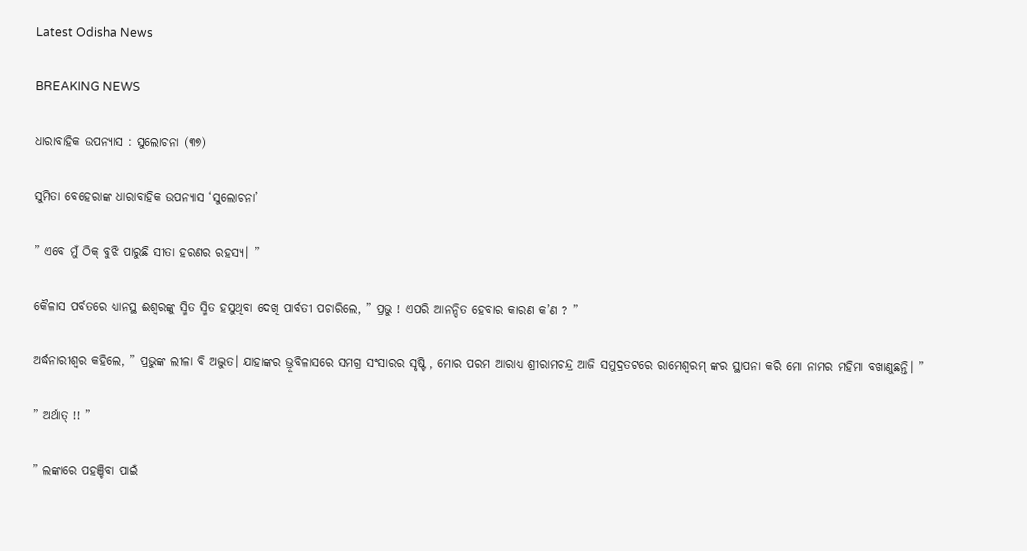Latest Odisha News

BREAKING NEWS

ଧାରାବାହିକ ଉପନ୍ୟାସ : ସୁଲୋଚନା (୩୭)

ସୁମିତା ବେହେରାଙ୍କ ଧାରାବାହିକ ଉପନ୍ୟାସ ‘ସୁଲୋଚନା’

” ଏବେ ମୁଁ ଠିକ୍ ବୁଝି ପାରୁଛି ସୀତା ହରଣର ରହସ୍ୟ। ”

କୈଳାସ ପର୍ବତରେ ଧ୍ୟାନସ୍ଥ ଈଶ୍ୱରଙ୍କୁ ସ୍ମିତ ସ୍ମିତ ହସୁଥିବା ଦେଖି ପାର୍ବତୀ ପଚାରିଲେ, ” ପ୍ରଭୁ ! ଏପରି ଆନନ୍ଦିତ ହେବାର କାରଣ କ’ଣ ? ”

ଅର୍ଦ୍ଧନାରୀଶ୍ୱର କହିଲେ, ” ପ୍ରଭୁଙ୍କ ଲୀଳା ବି ଅଦ୍ଭୁତ। ଯାହାଙ୍କର ଭ୍ରୂବିଳାସରେ ସମଗ୍ର ସଂସାରର ସୃଷ୍ଟି , ମୋର ପରମ ଆରାଧ୍ୟ ଶ୍ରୀରାମଚନ୍ଦ୍ର ଆଜି ସମୁଦ୍ରତଟରେ ରାମେଶ୍ୱରମ୍ ଙ୍କର ସ୍ଥାପନା କରି ମୋ ନାମର ମହିମା ବଖାଣୁଛନ୍ତି। ”

” ଅର୍ଥାତ୍ !! ”

” ଲଙ୍କାରେ ପହଞ୍ଚିବା ପାଇଁ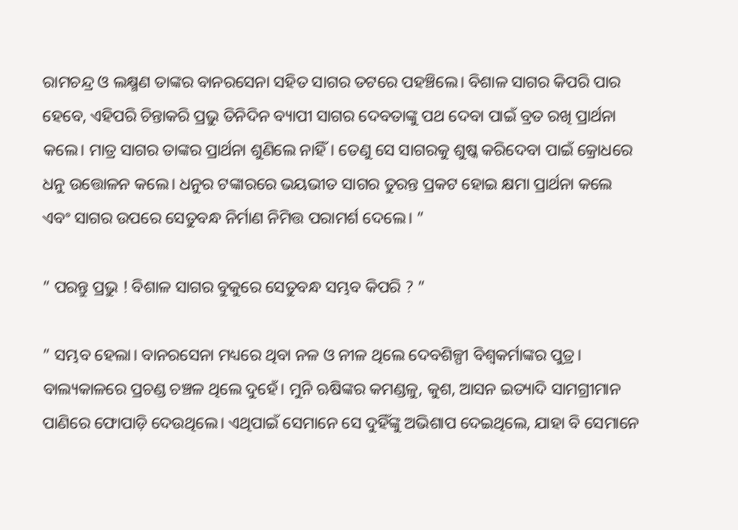ରାମଚନ୍ଦ୍ର ଓ ଲକ୍ଷ୍ମଣ ତାଙ୍କର ବାନରସେନା ସହିତ ସାଗର ତଟରେ ପହଞ୍ଚିଲେ। ବିଶାଳ ସାଗର କିପରି ପାର ହେବେ, ଏହିପରି ଚିନ୍ତାକରି ପ୍ରଭୁ ତିନିଦିନ ବ୍ୟାପୀ ସାଗର ଦେବତାଙ୍କୁ ପଥ ଦେବା ପାଇଁ ବ୍ରତ ରଖି ପ୍ରାର୍ଥନା କଲେ। ମାତ୍ର ସାଗର ତାଙ୍କର ପ୍ରାର୍ଥନା ଶୁଣିଲେ ନାହିଁ। ତେଣୁ ସେ ସାଗରକୁ ଶୁଷ୍କ କରିଦେବା ପାଇଁ କ୍ରୋଧରେ ଧନୁ ଉତ୍ତୋଳନ କଲେ। ଧନୁର ଟଙ୍କାରରେ ଭୟଭୀତ ସାଗର ତୁରନ୍ତ ପ୍ରକଟ ହୋଇ କ୍ଷମା ପ୍ରାର୍ଥନା କଲେ ଏବଂ ସାଗର ଉପରେ ସେତୁବନ୍ଧ ନିର୍ମାଣ ନିମିତ୍ତ ପରାମର୍ଶ ଦେଲେ। ”

” ପରନ୍ତୁ ପ୍ରଭୁ ! ବିଶାଳ ସାଗର ବୁକୁରେ ସେତୁବନ୍ଧ ସମ୍ଭବ କିପରି ? ”

” ସମ୍ଭବ ହେଲା। ବାନରସେନା ମଧ୍ୟରେ ଥିବା ନଳ ଓ ନୀଳ ଥିଲେ ଦେବଶିଳ୍ପୀ ବିଶ୍ୱକର୍ମାଙ୍କର ପୁତ୍ର। ବାଲ୍ୟକାଳରେ ପ୍ରଚଣ୍ଡ ଚଞ୍ଚଳ ଥିଲେ ଦୁହେଁ। ମୁନି ଋଷିଙ୍କର କମଣ୍ଡଳୁ, କୁଶ, ଆସନ ଇତ୍ୟାଦି ସାମଗ୍ରୀମାନ ପାଣିରେ ଫୋପାଡ଼ି ଦେଉଥିଲେ। ଏଥିପାଇଁ ସେମାନେ ସେ ଦୁହିଁଙ୍କୁ ଅଭିଶାପ ଦେଇଥିଲେ, ଯାହା ବି ସେମାନେ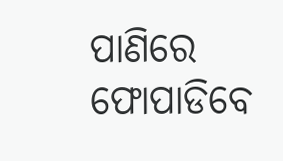ପାଣିରେ ଫୋପାଡିବେ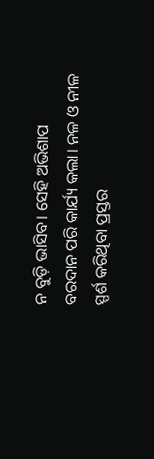ନ ବୁଡ଼ି ଭାସିବ। ସେହି ଅଭିଶାପ ବରଦାନ ପରି କାର୍ଯ୍ୟ କଲା। ନଳ ଓ ନୀଳ ସ୍ପର୍ଶ କରିଥିବା ପ୍ରସ୍ତର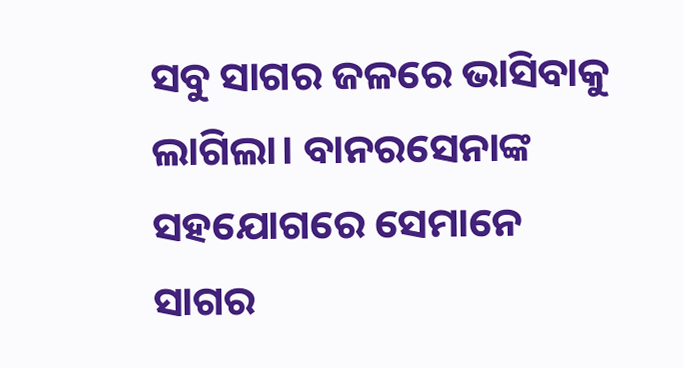ସବୁ ସାଗର ଜଳରେ ଭାସିବାକୁ ଲାଗିଲା। ବାନରସେନାଙ୍କ ସହଯୋଗରେ ସେମାନେ ସାଗର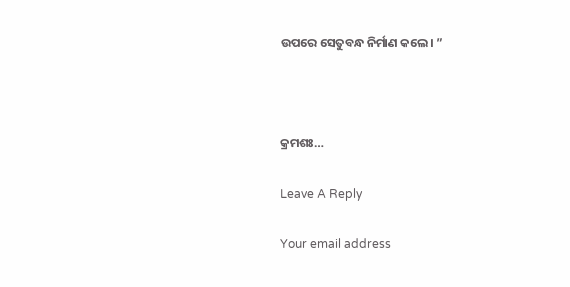ଉପରେ ସେତୁବନ୍ଧ ନିର୍ମାଣ କଲେ। ”



କ୍ରମଶଃ…

Leave A Reply

Your email address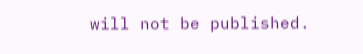will not be published.